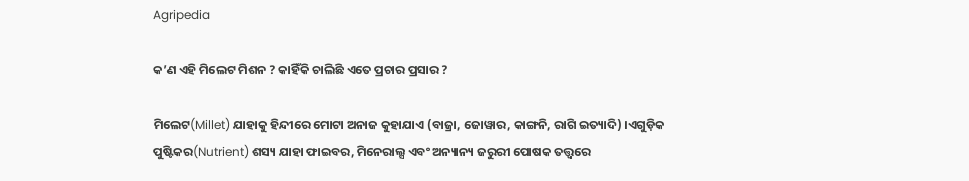Agripedia

କ’ଣ ଏହି ମିଲେଟ ମିଶନ ? କାହିଁକି ଚାଲିଛି ଏତେ ପ୍ରଚାର ପ୍ରସାର ?

ମିଲେଟ(Millet) ଯାହାକୁ ହିନ୍ଦୀରେ ମୋଟା ଅନାଜ କୁହାଯାଏ (ବାଜ୍ରା, ଜୋୱାର, କାଙ୍ଗନି, ରାଗି ଇତ୍ୟାଦି) ।ଏଗୁଡ଼ିକ ପୁଷ୍ଟିକର(Nutrient) ଶସ୍ୟ ଯାହା ଫାଇବର, ମିନେରାଲ୍ସ ଏବଂ ଅନ୍ୟାନ୍ୟ ଜରୁରୀ ପୋଷକ ତତ୍ତ୍ୱରେ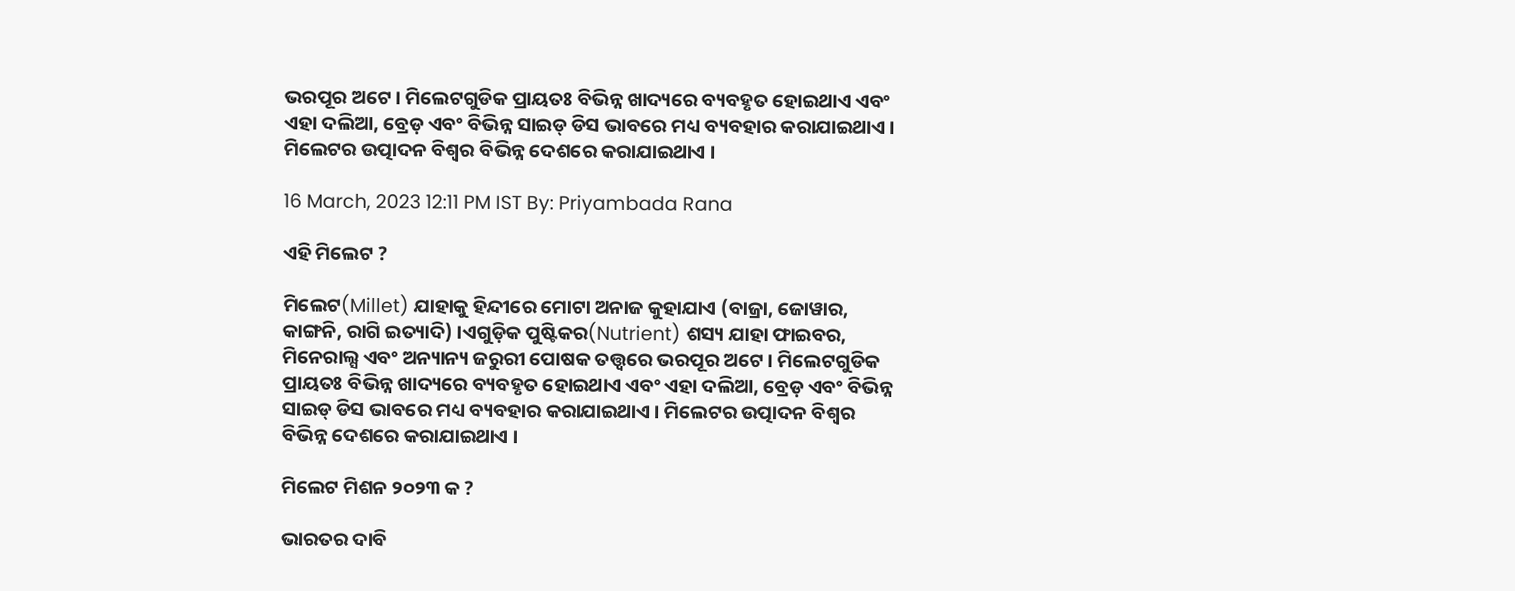ଭରପୂର ଅଟେ । ମିଲେଟଗୁଡିକ ପ୍ରାୟତଃ ବିଭିନ୍ନ ଖାଦ୍ୟରେ ବ୍ୟବହୃତ ହୋଇଥାଏ ଏବଂ ଏହା ଦଲିଆ, ବ୍ରେଡ଼ ଏବଂ ବିଭିନ୍ନ ସାଇଡ୍ ଡିସ ଭାବରେ ମଧ୍ୟ ବ୍ୟବହାର କରାଯାଇଥାଏ । ମିଲେଟର ଉତ୍ପାଦନ ବିଶ୍ୱର ବିଭିନ୍ନ ଦେଶରେ କରାଯାଇଥାଏ ।

16 March, 2023 12:11 PM IST By: Priyambada Rana

ଏହି ମିଲେଟ ?

ମିଲେଟ(Millet) ଯାହାକୁ ହିନ୍ଦୀରେ ମୋଟା ଅନାଜ କୁହାଯାଏ (ବାଜ୍ରା, ଜୋୱାର, କାଙ୍ଗନି, ରାଗି ଇତ୍ୟାଦି) ।ଏଗୁଡ଼ିକ ପୁଷ୍ଟିକର(Nutrient) ଶସ୍ୟ ଯାହା ଫାଇବର, ମିନେରାଲ୍ସ ଏବଂ ଅନ୍ୟାନ୍ୟ ଜରୁରୀ ପୋଷକ ତତ୍ତ୍ୱରେ ଭରପୂର ଅଟେ । ମିଲେଟଗୁଡିକ ପ୍ରାୟତଃ ବିଭିନ୍ନ ଖାଦ୍ୟରେ ବ୍ୟବହୃତ ହୋଇଥାଏ ଏବଂ ଏହା ଦଲିଆ, ବ୍ରେଡ଼ ଏବଂ ବିଭିନ୍ନ ସାଇଡ୍ ଡିସ ଭାବରେ ମଧ୍ୟ ବ୍ୟବହାର କରାଯାଇଥାଏ । ମିଲେଟର ଉତ୍ପାଦନ ବିଶ୍ୱର ବିଭିନ୍ନ ଦେଶରେ କରାଯାଇଥାଏ ।

ମିଲେଟ ମିଶନ ୨୦୨୩ କ ?

ଭାରତର ଦାବି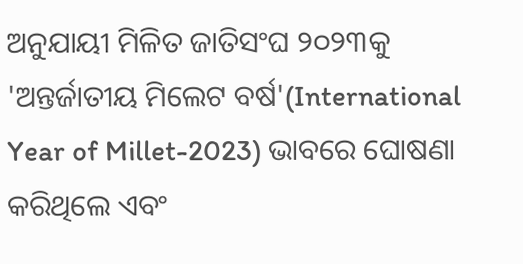ଅନୁଯାୟୀ ମିଳିତ ଜାତିସଂଘ ୨୦୨୩କୁ 'ଅନ୍ତର୍ଜାତୀୟ ମିଲେଟ ବର୍ଷ'(International Year of Millet-2023) ଭାବରେ ଘୋଷଣା କରିଥିଲେ ଏବଂ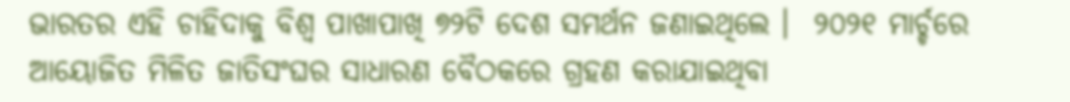ଭାରତର ଏହି ଚାହିଦାକୁ ବିଶ୍ୱ ପାଖାପାଖି ୭୨ଟି ଦେଶ ସମର୍ଥନ ଜଣାଇଥିଲେ ।  ୨୦୨୧ ମାର୍ଚ୍ଚରେ ଆୟୋଜିତ ମିଳିତ ଜାତିସଂଘର ସାଧାରଣ ବୈଠକରେ ଗ୍ରହଣ କରାଯାଇଥିବା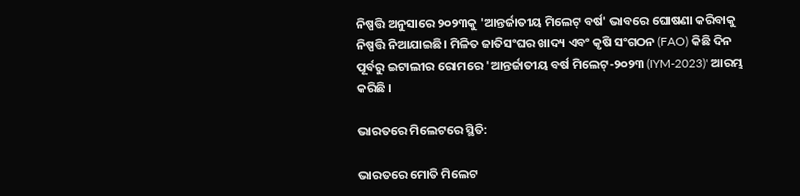ନିଷ୍ପତ୍ତି ଅନୁସାରେ ୨୦୨୩କୁ 'ଆନ୍ତର୍ଜାତୀୟ ମିଲେଟ୍ ବର୍ଷ' ଭାବରେ ଘୋଷଣା କରିବାକୁ ନିଷ୍ପତ୍ତି ନିଆଯାଇଛି। ମିଳିତ ଜାତିସଂଘର ଖାଦ୍ୟ ଏବଂ କୃଷି ସଂଗଠନ (FAO) କିଛି ଦିନ ପୂର୍ବରୁ ଇଟାଲୀର ରୋମରେ 'ଆନ୍ତର୍ଜାତୀୟ ବର୍ଷ ମିଲେଟ୍-୨୦୨୩ (IYM-2023)' ଆରମ୍ଭ କରିଛି ।

ଭାରତରେ ମିଲେଟରେ ସ୍ଥିତି:

ଭାରତରେ ମୋତି ମିଲେଟ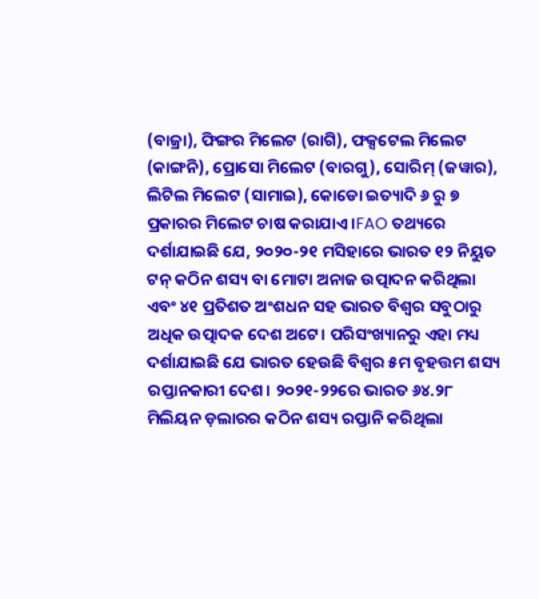(ବାଜ୍ରା), ଫିଙ୍ଗର ମିଲେଟ (ରାଗି), ଫକ୍ସଟେଲ ମିଲେଟ (କାଙ୍ଗନି), ପ୍ରୋସୋ ମିଲେଟ (ବାରଗୁ), ସୋରିମ୍ (ଜୱାର), ଲିଟିଲ ମିଲେଟ (ସାମାଇ), କୋଡୋ ଇତ୍ୟାଦି ୬ ରୁ ୭ ପ୍ରକାରର ମିଲେଟ ଚାଷ କରାଯାଏ ।FAO ତଥ୍ୟରେ ଦର୍ଶାଯାଇଛି ଯେ, ୨୦୨୦-୨୧ ମସିହାରେ ଭାରତ ୧୨ ନିୟୁତ ଟନ୍ କଠିନ ଶସ୍ୟ ବା ମୋଟା ଅନାଜ ଉତ୍ପାଦନ କରିଥିଲା ଏବଂ ୪୧ ପ୍ରତିଶତ ଅଂଶଧନ ସହ ଭାରତ ବିଶ୍ୱର ସବୁଠାରୁ ଅଧିକ ଉତ୍ପାଦକ ଦେଶ ଅଟେ। ପରିସଂଖ୍ୟାନରୁ ଏହା ମଧ୍ୟ ଦର୍ଶାଯାଇଛି ଯେ ଭାରତ ହେଉଛି ବିଶ୍ୱର ୫ମ ବୃହତ୍ତମ ଶସ୍ୟ ରପ୍ତାନକାରୀ ଦେଶ। ୨୦୨୧-୨୨ରେ ଭାରତ ୬୪.୨୮ ମିଲିୟନ ଡ଼ଲାରର କଠିନ ଶସ୍ୟ ରପ୍ତାନି କରିଥିଲା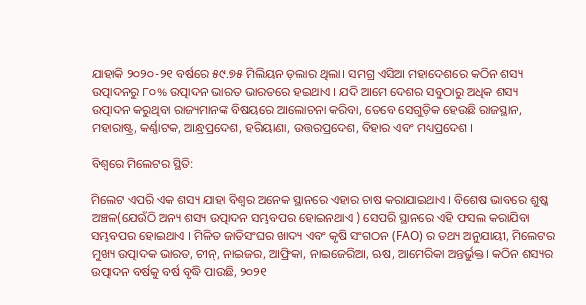ଯାହାକି ୨୦୨୦-୨୧ ବର୍ଷରେ ୫୯.୭୫ ମିଲିୟନ ଡ଼ଲାର ଥିଲା। ସମଗ୍ର ଏସିଆ ମହାଦେଶରେ କଠିନ ଶସ୍ୟ ଉତ୍ପାଦନରୁ ୮୦% ଉତ୍ପାଦନ ଭାରତ ଭାରତରେ ହଇଥାଏ । ଯଦି ଆମେ ଦେଶର ସବୁଠାରୁ ଅଧିକ ଶସ୍ୟ ଉତ୍ପାଦନ କରୁଥିବା ରାଜ୍ୟମାନଙ୍କ ବିଷୟରେ ଆଲୋଚନା କରିବା, ତେବେ ସେଗୁଡ଼ିକ ହେଉଛି ରାଜସ୍ଥାନ, ମହାରାଷ୍ଟ୍ର, କର୍ଣ୍ଣାଟକ, ଆନ୍ଧ୍ରପ୍ରଦେଶ, ହରିୟାଣା, ଉତ୍ତରପ୍ରଦେଶ, ବିହାର ଏବଂ ମଧ୍ୟପ୍ରଦେଶ ।

ବିଶ୍ୱରେ ମିଲେଟର ସ୍ଥିତି:

ମିଲେଟ ଏପରି ଏକ ଶସ୍ୟ ଯାହା ବିଶ୍ୱର ଅନେକ ସ୍ଥାନରେ ଏହାର ଚାଷ କରାଯାଇଥାଏ । ବିଶେଷ ଭାବରେ ଶୁଷ୍କ ଅଞ୍ଚଳ(ଯେଉଁଠି ଅନ୍ୟ ଶସ୍ୟ ଉତ୍ପାଦନ ସମ୍ଭବପର ହୋଇନଥାଏ ) ସେପରି ସ୍ଥାନରେ ଏହି ଫସଲ କରାଯିବା ସମ୍ଭବପର ହୋଇଥାଏ । ମିଳିତ ଜାତିସଂଘର ଖାଦ୍ୟ ଏବଂ କୃଷି ସଂଗଠନ (FAO) ର ତଥ୍ୟ ଅନୁଯାୟୀ, ମିଲେଟର ମୁଖ୍ୟ ଉତ୍ପାଦକ ଭାରତ, ଚୀନ୍, ନାଇଜର, ଆଫ୍ରିକା, ନାଇଜେରିଆ, ଋଷ, ଆମେରିକା ଅନ୍ତର୍ଭୁକ୍ତ। କଠିନ ଶସ୍ୟର ଉତ୍ପାଦନ ବର୍ଷକୁ ବର୍ଷ ବୃଦ୍ଧି ପାଉଛି, ୨୦୨୧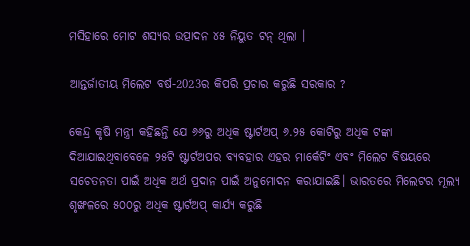ମସିହାରେ ମୋଟ ଶସ୍ୟର ଉତ୍ପାଦନ ୪୫ ନିୟୁତ ଟନ୍ ଥିଲା ।

ଆନ୍ତର୍ଜାତୀୟ ମିଲେଟ ବର୍ଷ-2023ର କିପରି ପ୍ରଚାର କରୁଛି ସରକାର ?

କେନ୍ଦ୍ର କୃଷି ମନ୍ତ୍ରୀ କହିଛନ୍ତି ଯେ ୬୬ରୁ ଅଧିକ ଷ୍ଟାର୍ଟଅପ୍ ୬.୨୫ କୋଟିରୁ ଅଧିକ ଟଙ୍କା ଦିଆଯାଇଥିବାବେଳେ ୨୫ଟି ଷ୍ଟାର୍ଟଅପର ବ୍ୟବହାର ଏହର ମାର୍କେଟିଂ ଏବଂ ମିଲେଟ ବିଷୟରେ ସଚେତନତା ପାଇଁ ଅଧିକ ଅର୍ଥ ପ୍ରଦାନ ପାଇଁ ଅନୁମୋଦନ କରାଯାଇଛି। ଭାରତରେ ମିଲେଟର ମୂଲ୍ୟ ଶୃଙ୍ଖଳରେ ୫୦୦ରୁ ଅଧିକ ଷ୍ଟାର୍ଟଅପ୍ କାର୍ଯ୍ୟ କରୁଛି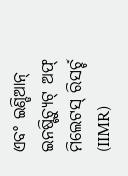ଏବଂ ଇଣ୍ଡିଆନ୍ ଇନଷ୍ଟିଚ୍ୟୁଟ୍ ଅଫ୍ ମିଲେଟସ୍ ରିସର୍ଚ୍ଚ (IIMR)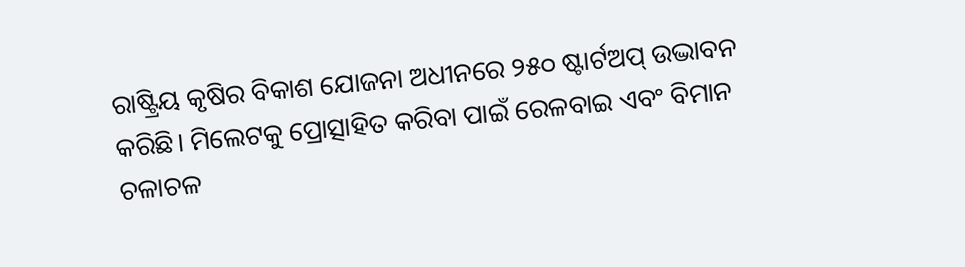ରାଷ୍ଟ୍ରିୟ କୃଷିର ବିକାଶ ଯୋଜନା ଅଧୀନରେ ୨୫୦ ଷ୍ଟାର୍ଟଅପ୍ ଉଦ୍ଭାବନ କରିଛି। ମିଲେଟକୁ ପ୍ରୋତ୍ସାହିତ କରିବା ପାଇଁ ରେଳବାଇ ଏବଂ ବିମାନ ଚଳାଚଳ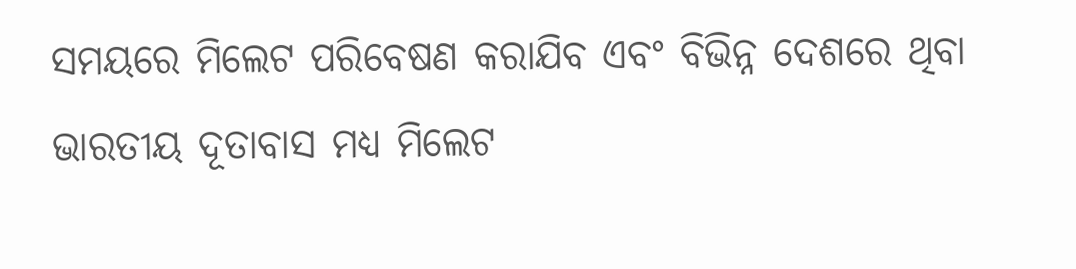ସମୟରେ ମିଲେଟ ପରିବେଷଣ କରାଯିବ ଏବଂ ବିଭିନ୍ନ ଦେଶରେ ଥିବା ଭାରତୀୟ ଦୂତାବାସ ମଧ୍ୟ ମିଲେଟ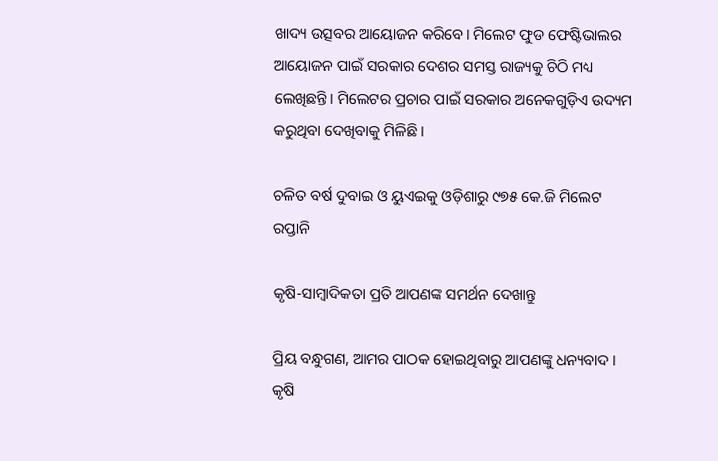ଖାଦ୍ୟ ଉତ୍ସବର ଆୟୋଜନ କରିବେ। ମିଲେଟ ଫୁଡ ଫେଷ୍ଟିଭାଲର ଆୟୋଜନ ପାଇଁ ସରକାର ଦେଶର ସମସ୍ତ ରାଜ୍ୟକୁ ଚିଠି ମଧ୍ୟ ଲେଖିଛନ୍ତି। ମିଲେଟର ପ୍ରଚାର ପାଇଁ ସରକାର ଅନେକଗୁଡ଼ିଏ ଉଦ୍ୟମ କରୁଥିବା ଦେଖିବାକୁ ମିଳିଛି।

ଚଳିତ ବର୍ଷ ଦୁବାଇ ଓ ୟୁଏଇକୁ ଓଡ଼ିଶାରୁ ୯୭୫ କେ.ଜି ମିଲେଟ ରପ୍ତାନି

କୃଷି-ସାମ୍ବାଦିକତା ପ୍ରତି ଆପଣଙ୍କ ସମର୍ଥନ ଦେଖାନ୍ତୁ

ପ୍ରିୟ ବନ୍ଧୁଗଣ, ଆମର ପାଠକ ହୋଇଥିବାରୁ ଆପଣଙ୍କୁ ଧନ୍ୟବାଦ । କୃଷି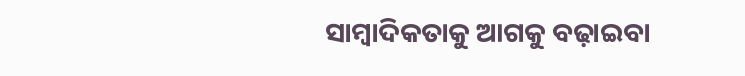ସାମ୍ବାଦିକତାକୁ ଆଗକୁ ବଢ଼ାଇବା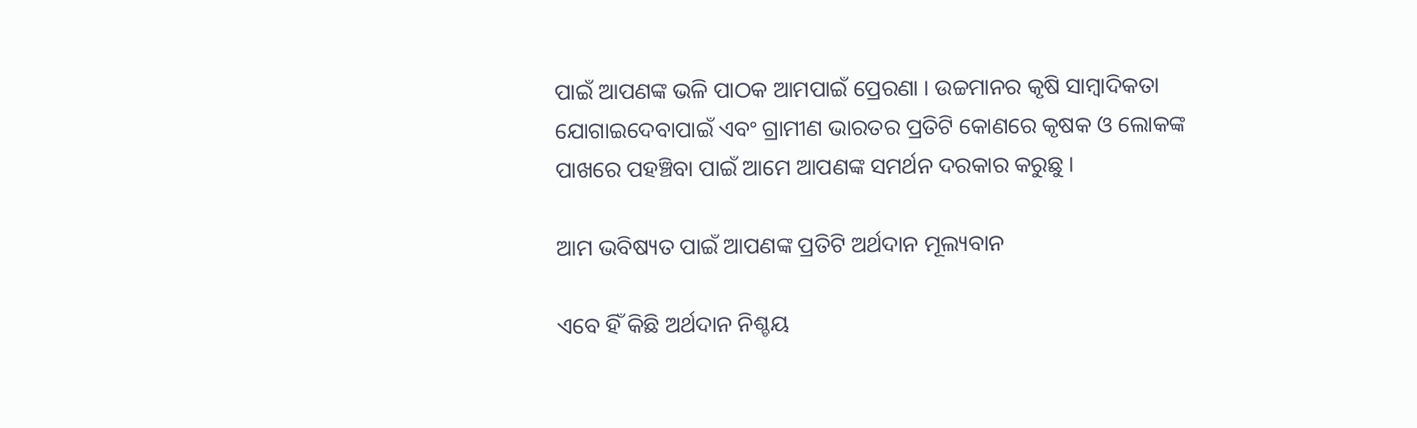ପାଇଁ ଆପଣଙ୍କ ଭଳି ପାଠକ ଆମପାଇଁ ପ୍ରେରଣା । ଉଚ୍ଚମାନର କୃଷି ସାମ୍ବାଦିକତା ଯୋଗାଇଦେବାପାଇଁ ଏବଂ ଗ୍ରାମୀଣ ଭାରତର ପ୍ରତିଟି କୋଣରେ କୃଷକ ଓ ଲୋକଙ୍କ ପାଖରେ ପହଞ୍ଚିବା ପାଇଁ ଆମେ ଆପଣଙ୍କ ସମର୍ଥନ ଦରକାର କରୁଛୁ ।

ଆମ ଭବିଷ୍ୟତ ପାଇଁ ଆପଣଙ୍କ ପ୍ରତିଟି ଅର୍ଥଦାନ ମୂଲ୍ୟବାନ

ଏବେ ହିଁ କିଛି ଅର୍ଥଦାନ ନିଶ୍ଚୟ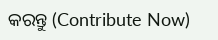କରନ୍ତୁ (Contribute Now)